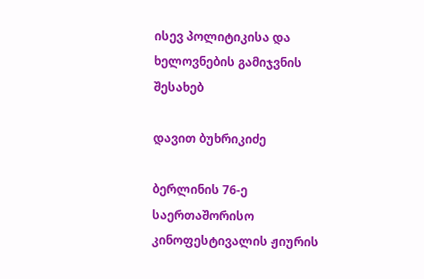ისევ პოლიტიკისა და ხელოვნების გამიჯვნის შესახებ

დავით ბუხრიკიძე

ბერლინის 76-ე საერთაშორისო კინოფესტივალის ჟიურის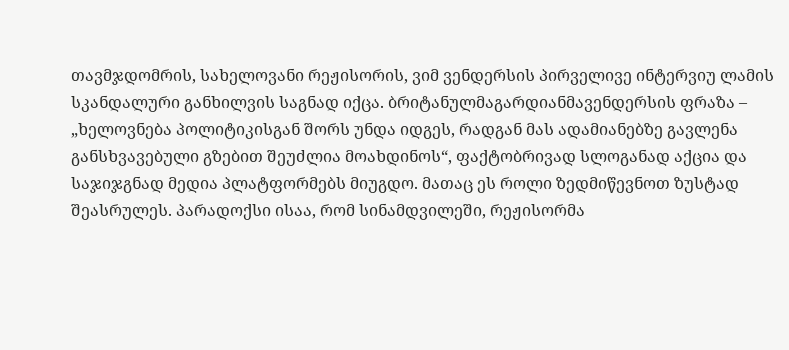თავმჯდომრის, სახელოვანი რეჟისორის, ვიმ ვენდერსის პირველივე ინტერვიუ ლამის სკანდალური განხილვის საგნად იქცა. ბრიტანულმაგარდიანმავენდერსის ფრაზა – „ხელოვნება პოლიტიკისგან შორს უნდა იდგეს, რადგან მას ადამიანებზე გავლენა განსხვავებული გზებით შეუძლია მოახდინოს“, ფაქტობრივად სლოგანად აქცია და საჯიჯგნად მედია პლატფორმებს მიუგდო. მათაც ეს როლი ზედმიწევნოთ ზუსტად შეასრულეს. პარადოქსი ისაა, რომ სინამდვილეში, რეჟისორმა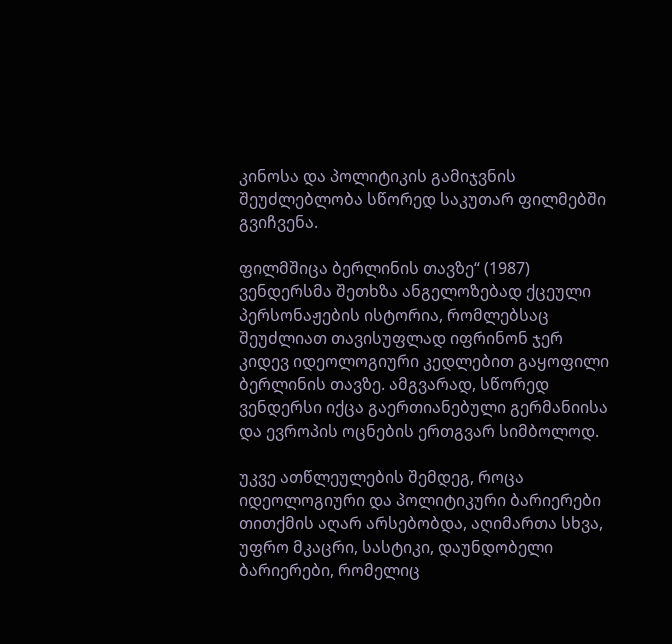კინოსა და პოლიტიკის გამიჯვნის შეუძლებლობა სწორედ საკუთარ ფილმებში გვიჩვენა.

ფილმშიცა ბერლინის თავზე“ (1987) ვენდერსმა შეთხზა ანგელოზებად ქცეული პერსონაჟების ისტორია, რომლებსაც შეუძლიათ თავისუფლად იფრინონ ჯერ კიდევ იდეოლოგიური კედლებით გაყოფილი ბერლინის თავზე. ამგვარად, სწორედ ვენდერსი იქცა გაერთიანებული გერმანიისა და ევროპის ოცნების ერთგვარ სიმბოლოდ.

უკვე ათწლეულების შემდეგ, როცა იდეოლოგიური და პოლიტიკური ბარიერები თითქმის აღარ არსებობდა, აღიმართა სხვა, უფრო მკაცრი, სასტიკი, დაუნდობელი ბარიერები, რომელიც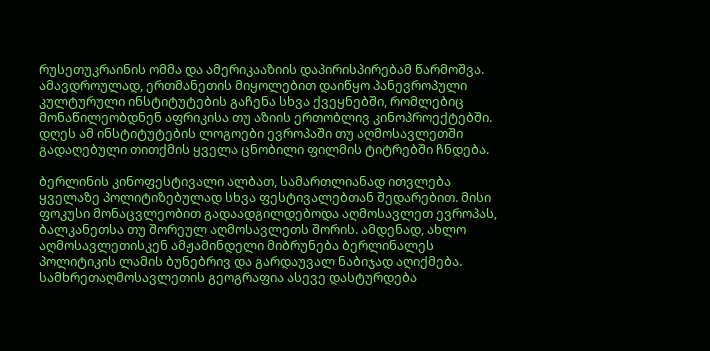რუსეთუკრაინის ომმა და ამერიკააზიის დაპირისპირებამ წარმოშვა. ამავდროულად, ერთმანეთის მიყოლებით დაიწყო პანევროპული კულტურული ინსტიტუტების გაჩენა სხვა ქვეყნებში, რომლებიც მონაწილეობდნენ აფრიკისა თუ აზიის ერთობლივ კინოპროექტებში. დღეს ამ ინსტიტუტების ლოგოები ევროპაში თუ აღმოსავლეთში გადაღებული თითქმის ყველა ცნობილი ფილმის ტიტრებში ჩნდება.

ბერლინის კინოფესტივალი ალბათ, სამართლიანად ითვლება ყველაზე პოლიტიზებულად სხვა ფესტივალებთან შედარებით. მისი ფოკუსი მონაცვლეობით გადაადგილდებოდა აღმოსავლეთ ევროპას, ბალკანეთსა თუ შორეულ აღმოსავლეთს შორის. ამდენად, ახლო აღმოსავლეთისკენ ამჟამინდელი მიბრუნება ბერლინალეს პოლიტიკის ლამის ბუნებრივ და გარდაუვალ ნაბიჯად აღიქმება. სამხრეთაღმოსავლეთის გეოგრაფია ასევე დასტურდება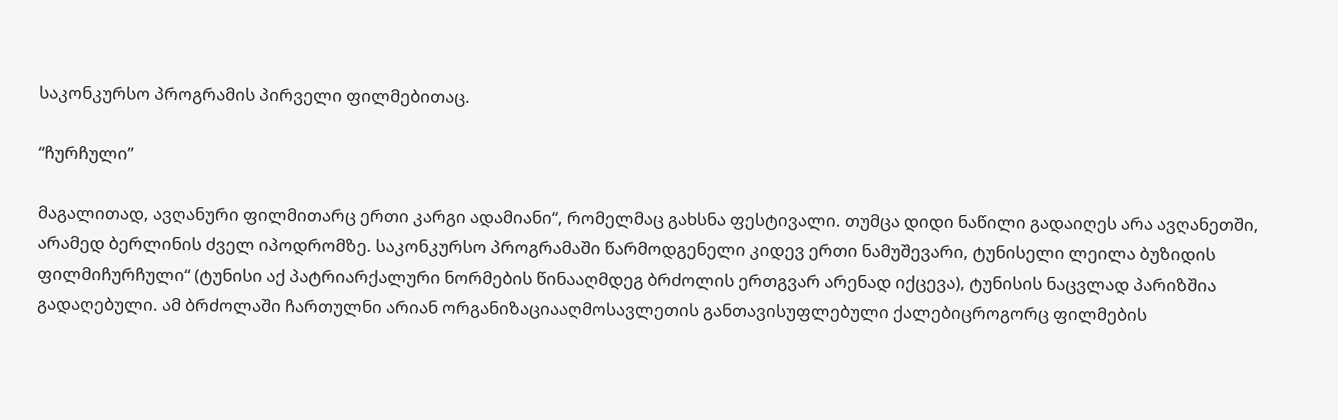საკონკურსო პროგრამის პირველი ფილმებითაც.

“ჩურჩული”

მაგალითად, ავღანური ფილმითარც ერთი კარგი ადამიანი“, რომელმაც გახსნა ფესტივალი. თუმცა დიდი ნაწილი გადაიღეს არა ავღანეთში, არამედ ბერლინის ძველ იპოდრომზე. საკონკურსო პროგრამაში წარმოდგენელი კიდევ ერთი ნამუშევარი, ტუნისელი ლეილა ბუზიდის ფილმიჩურჩული“ (ტუნისი აქ პატრიარქალური ნორმების წინააღმდეგ ბრძოლის ერთგვარ არენად იქცევა), ტუნისის ნაცვლად პარიზშია გადაღებული. ამ ბრძოლაში ჩართულნი არიან ორგანიზაციააღმოსავლეთის განთავისუფლებული ქალებიცროგორც ფილმების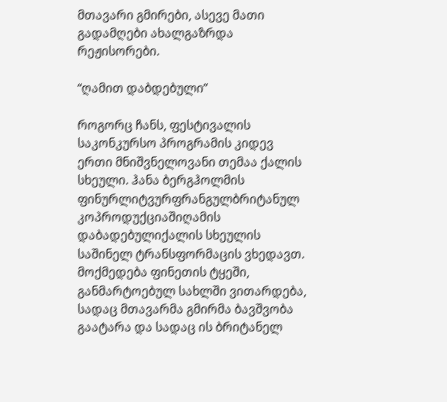მთავარი გმირები, ასევე მათი გადამღები ახალგაზრდა რეჟისორები.

“ღამით დაბდებული”

როგორც ჩანს, ფესტივალის საკონკურსო პროგრამის კიდევ ერთი მნიშვნელოვანი თემაა ქალის სხეული. ჰანა ბერგჰოლმის ფინურლიტვურფრანგულბრიტანულ კოპროდუქციაშიღამის დაბადებულიქალის სხეულის საშინელ ტრანსფორმაცის ვხედავთ. მოქმედება ფინეთის ტყეში, განმარტოებულ სახლში ვითარდება, სადაც მთავარმა გმირმა ბავშვობა გაატარა და სადაც ის ბრიტანელ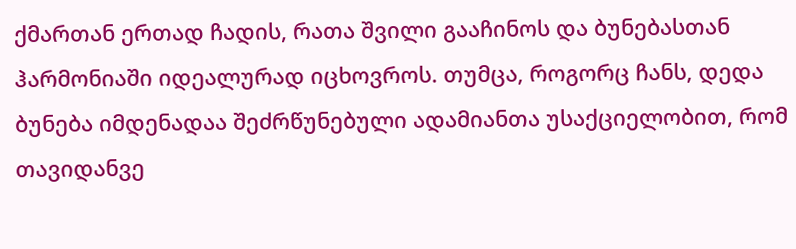ქმართან ერთად ჩადის, რათა შვილი გააჩინოს და ბუნებასთან ჰარმონიაში იდეალურად იცხოვროს. თუმცა, როგორც ჩანს, დედა ბუნება იმდენადაა შეძრწუნებული ადამიანთა უსაქციელობით, რომ თავიდანვე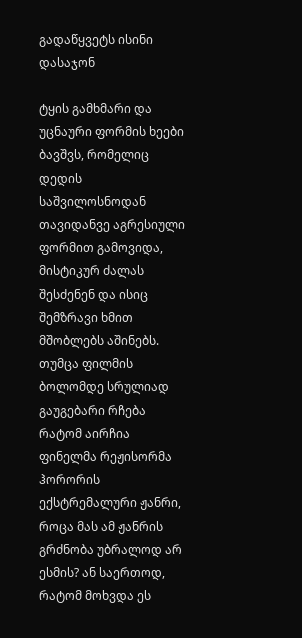გადაწყვეტს ისინი დასაჯონ

ტყის გამხმარი და უცნაური ფორმის ხეები ბავშვს, რომელიც დედის საშვილოსნოდან თავიდანვე აგრესიული ფორმით გამოვიდა, მისტიკურ ძალას შესძენენ და ისიც შემზრავი ხმით მშობლებს აშინებს. თუმცა ფილმის ბოლომდე სრულიად გაუგებარი რჩება რატომ აირჩია ფინელმა რეჟისორმა ჰორორის ექსტრემალური ჟანრი, როცა მას ამ ჟანრის გრძნობა უბრალოდ არ ესმის? ან საერთოდ, რატომ მოხვდა ეს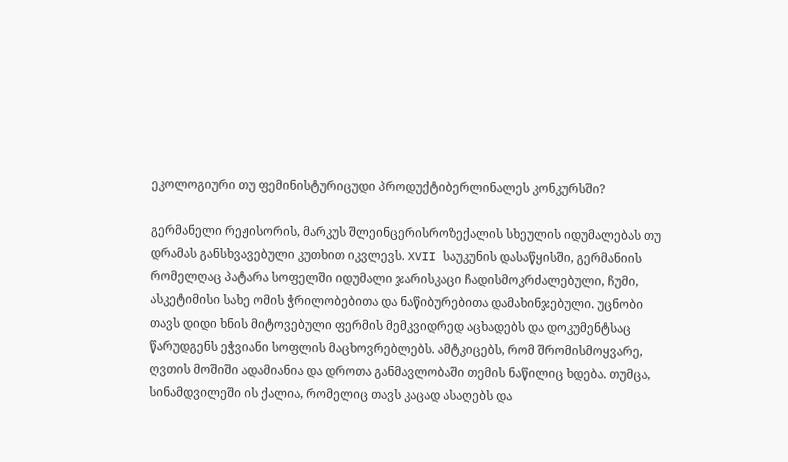ეკოლოგიური თუ ფემინისტურიცუდი პროდუქტიბერლინალეს კონკურსში?

გერმანელი რეჟისორის, მარკუს შლეინცერისროზექალის სხეულის იდუმალებას თუ დრამას განსხვავებული კუთხით იკვლევს. XVII საუკუნის დასაწყისში, გერმანიის რომელღაც პატარა სოფელში იდუმალი ჯარისკაცი ჩადისმოკრძალებული, ჩუმი, ასკეტიმისი სახე ომის ჭრილობებითა და ნაწიბურებითა დამახინჯებული. უცნობი თავს დიდი ხნის მიტოვებული ფერმის მემკვიდრედ აცხადებს და დოკუმენტსაც წარუდგენს ეჭვიანი სოფლის მაცხოვრებლებს. ამტკიცებს, რომ შრომისმოყვარე, ღვთის მოშიში ადამიანია და დროთა განმავლობაში თემის ნაწილიც ხდება. თუმცა, სინამდვილეში ის ქალია, რომელიც თავს კაცად ასაღებს და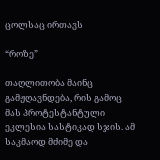ცოლსაც ირთავს

“როზე”

თაღლითობა მაინც გამჟღავნდება, რის გამოც მას პროტესტანტული ეკლესია სასტიკად სჯის. ამ საკმაოდ მძიმე და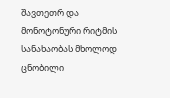შავთეთრ და მონოტონური რიტმის სანახაობას მხოლოდ ცნობილი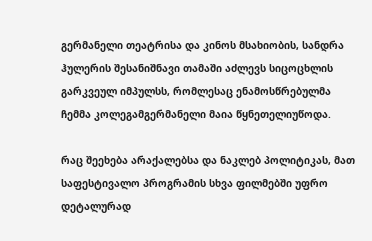გერმანელი თეატრისა და კინოს მსახიობის, სანდრა ჰულერის შესანიშნავი თამაში აძლევს სიცოცხლის გარკვეულ იმპულსს, რომლესაც ენამოსწრებულმა ჩემმა კოლეგამგერმანელი მაია წყნეთელიუწოდა.

რაც შეეხება არაქალებსა და ნაკლებ პოლიტიკას, მათ საფესტივალო პროგრამის სხვა ფილმებში უფრო დეტალურად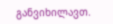განვიხილავთ.